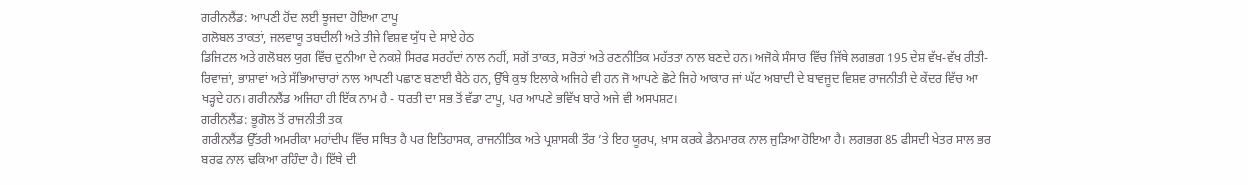ਗਰੀਨਲੈਂਡ: ਆਪਣੀ ਹੋਂਦ ਲਈ ਝੂਜਦਾ ਹੋਇਆ ਟਾਪੂ
ਗਲੋਬਲ ਤਾਕਤਾਂ, ਜਲਵਾਯੂ ਤਬਦੀਲੀ ਅਤੇ ਤੀਜੇ ਵਿਸ਼ਵ ਯੁੱਧ ਦੇ ਸਾਏ ਹੇਠ
ਡਿਜਿਟਲ ਅਤੇ ਗਲੋਬਲ ਯੁਗ ਵਿੱਚ ਦੁਨੀਆ ਦੇ ਨਕਸ਼ੇ ਸਿਰਫ ਸਰਹੱਦਾਂ ਨਾਲ ਨਹੀਂ, ਸਗੋਂ ਤਾਕਤ, ਸਰੋਤਾਂ ਅਤੇ ਰਣਨੀਤਿਕ ਮਹੱਤਤਾ ਨਾਲ ਬਣਦੇ ਹਨ। ਅਜੋਕੇ ਸੰਸਾਰ ਵਿੱਚ ਜਿੱਥੇ ਲਗਭਗ 195 ਦੇਸ਼ ਵੱਖ-ਵੱਖ ਰੀਤੀ-ਰਿਵਾਜ਼ਾਂ, ਭਾਸ਼ਾਵਾਂ ਅਤੇ ਸੱਭਿਆਚਾਰਾਂ ਨਾਲ ਆਪਣੀ ਪਛਾਣ ਬਣਾਈ ਬੈਠੇ ਹਨ, ਉੱਥੇ ਕੁਝ ਇਲਾਕੇ ਅਜਿਹੇ ਵੀ ਹਨ ਜੋ ਆਪਣੇ ਛੋਟੇ ਜਿਹੇ ਆਕਾਰ ਜਾਂ ਘੱਟ ਅਬਾਦੀ ਦੇ ਬਾਵਜੂਦ ਵਿਸ਼ਵ ਰਾਜਨੀਤੀ ਦੇ ਕੇਂਦਰ ਵਿੱਚ ਆ ਖੜ੍ਹਦੇ ਹਨ। ਗਰੀਨਲੈਂਡ ਅਜਿਹਾ ਹੀ ਇੱਕ ਨਾਮ ਹੈ - ਧਰਤੀ ਦਾ ਸਭ ਤੋਂ ਵੱਡਾ ਟਾਪੂ, ਪਰ ਆਪਣੇ ਭਵਿੱਖ ਬਾਰੇ ਅਜੇ ਵੀ ਅਸਪਸ਼ਟ।
ਗਰੀਨਲੈਂਡ: ਭੂਗੋਲ ਤੋਂ ਰਾਜਨੀਤੀ ਤਕ
ਗਰੀਨਲੈਂਡ ਉੱਤਰੀ ਅਮਰੀਕਾ ਮਹਾਂਦੀਪ ਵਿੱਚ ਸਥਿਤ ਹੈ ਪਰ ਇਤਿਹਾਸਕ, ਰਾਜਨੀਤਿਕ ਅਤੇ ਪ੍ਰਸ਼ਾਸਕੀ ਤੌਰ ’ਤੇ ਇਹ ਯੂਰਪ, ਖ਼ਾਸ ਕਰਕੇ ਡੈਨਮਾਰਕ ਨਾਲ ਜੁੜਿਆ ਹੋਇਆ ਹੈ। ਲਗਭਗ 85 ਫੀਸਦੀ ਖੇਤਰ ਸਾਲ ਭਰ ਬਰਫ ਨਾਲ ਢਕਿਆ ਰਹਿੰਦਾ ਹੈ। ਇੱਥੇ ਦੀ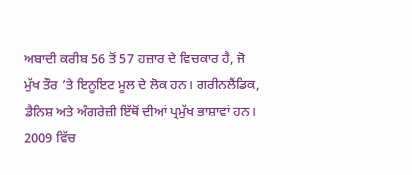ਅਬਾਦੀ ਕਰੀਬ 56 ਤੋਂ 57 ਹਜ਼ਾਰ ਦੇ ਵਿਚਕਾਰ ਹੈ, ਜੋ ਮੁੱਖ ਤੌਰ ’ਤੇ ਇਨੂਇਟ ਮੂਲ ਦੇ ਲੋਕ ਹਨ। ਗਰੀਨਲੈਂਡਿਕ, ਡੈਨਿਸ਼ ਅਤੇ ਅੰਗਰੇਜ਼ੀ ਇੱਥੋਂ ਦੀਆਂ ਪ੍ਰਮੁੱਖ ਭਾਸ਼ਾਵਾਂ ਹਨ।
2009 ਵਿੱਚ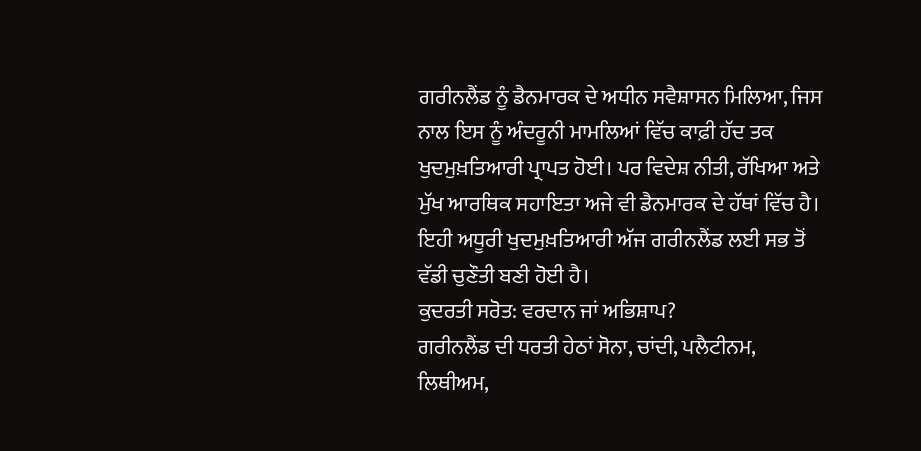ਗਰੀਨਲੈਂਡ ਨੂੰ ਡੈਨਮਾਰਕ ਦੇ ਅਧੀਨ ਸਵੈਸ਼ਾਸਨ ਮਿਲਿਆ, ਜਿਸ ਨਾਲ ਇਸ ਨੂੰ ਅੰਦਰੂਨੀ ਮਾਮਲਿਆਂ ਵਿੱਚ ਕਾਫ਼ੀ ਹੱਦ ਤਕ ਖੁਦਮੁਖ਼ਤਿਆਰੀ ਪ੍ਰਾਪਤ ਹੋਈ। ਪਰ ਵਿਦੇਸ਼ ਨੀਤੀ, ਰੱਖਿਆ ਅਤੇ ਮੁੱਖ ਆਰਥਿਕ ਸਹਾਇਤਾ ਅਜੇ ਵੀ ਡੈਨਮਾਰਕ ਦੇ ਹੱਥਾਂ ਵਿੱਚ ਹੈ। ਇਹੀ ਅਧੂਰੀ ਖੁਦਮੁਖ਼ਤਿਆਰੀ ਅੱਜ ਗਰੀਨਲੈਂਡ ਲਈ ਸਭ ਤੋਂ ਵੱਡੀ ਚੁਣੌਤੀ ਬਣੀ ਹੋਈ ਹੈ।
ਕੁਦਰਤੀ ਸਰੋਤ: ਵਰਦਾਨ ਜਾਂ ਅਭਿਸ਼ਾਪ?
ਗਰੀਨਲੈਂਡ ਦੀ ਧਰਤੀ ਹੇਠਾਂ ਸੋਨਾ, ਚਾਂਦੀ, ਪਲੈਟੀਨਮ, ਲਿਥੀਅਮ,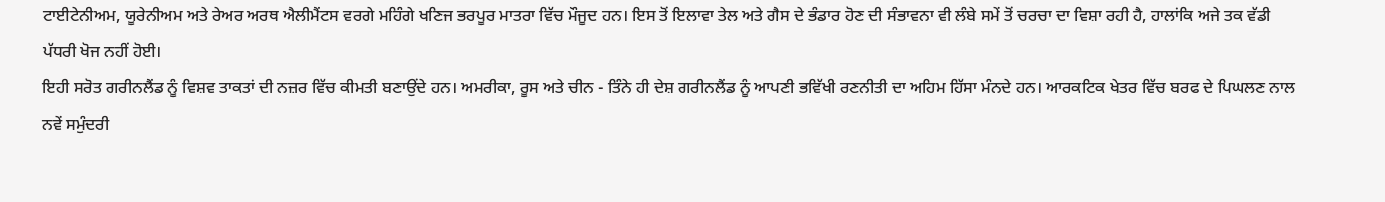ਟਾਈਟੇਨੀਅਮ, ਯੂਰੇਨੀਅਮ ਅਤੇ ਰੇਅਰ ਅਰਥ ਐਲੀਮੈਂਟਸ ਵਰਗੇ ਮਹਿੰਗੇ ਖਣਿਜ ਭਰਪੂਰ ਮਾਤਰਾ ਵਿੱਚ ਮੌਜੂਦ ਹਨ। ਇਸ ਤੋਂ ਇਲਾਵਾ ਤੇਲ ਅਤੇ ਗੈਸ ਦੇ ਭੰਡਾਰ ਹੋਣ ਦੀ ਸੰਭਾਵਨਾ ਵੀ ਲੰਬੇ ਸਮੇਂ ਤੋਂ ਚਰਚਾ ਦਾ ਵਿਸ਼ਾ ਰਹੀ ਹੈ, ਹਾਲਾਂਕਿ ਅਜੇ ਤਕ ਵੱਡੀ ਪੱਧਰੀ ਖੋਜ ਨਹੀਂ ਹੋਈ।
ਇਹੀ ਸਰੋਤ ਗਰੀਨਲੈਂਡ ਨੂੰ ਵਿਸ਼ਵ ਤਾਕਤਾਂ ਦੀ ਨਜ਼ਰ ਵਿੱਚ ਕੀਮਤੀ ਬਣਾਉਂਦੇ ਹਨ। ਅਮਰੀਕਾ, ਰੂਸ ਅਤੇ ਚੀਨ - ਤਿੰਨੇ ਹੀ ਦੇਸ਼ ਗਰੀਨਲੈਂਡ ਨੂੰ ਆਪਣੀ ਭਵਿੱਖੀ ਰਣਨੀਤੀ ਦਾ ਅਹਿਮ ਹਿੱਸਾ ਮੰਨਦੇ ਹਨ। ਆਰਕਟਿਕ ਖੇਤਰ ਵਿੱਚ ਬਰਫ ਦੇ ਪਿਘਲਣ ਨਾਲ ਨਵੇਂ ਸਮੁੰਦਰੀ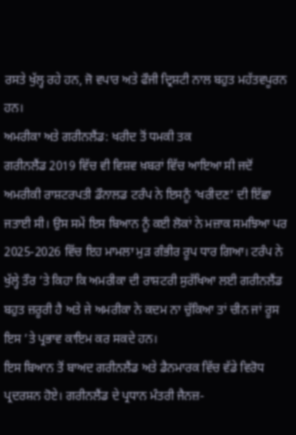ਰਸਤੇ ਖੁੱਲ੍ਹ ਰਹੇ ਹਨ, ਜੋ ਵਪਾਰ ਅਤੇ ਫੌਜੀ ਦ੍ਰਿਸ਼ਟੀ ਨਾਲ ਬਹੁਤ ਮਹੱਤਵਪੂਰਨ ਹਨ।
ਅਮਰੀਕਾ ਅਤੇ ਗਰੀਨਲੈਂਡ: ਖਰੀਦ ਤੋਂ ਧਮਕੀ ਤਕ
ਗਰੀਨਲੈਂਡ 2019 ਵਿੱਚ ਵੀ ਵਿਸ਼ਵ ਖ਼ਬਰਾਂ ਵਿੱਚ ਆਇਆ ਸੀ ਜਦੋਂ ਅਮਰੀਕੀ ਰਾਸ਼ਟਰਪਤੀ ਡੌਨਾਲਡ ਟਰੰਪ ਨੇ ਇਸਨੂੰ ‘ਖਰੀਦਣ’ ਦੀ ਇੱਛਾ ਜਤਾਈ ਸੀ। ਉਸ ਸਮੇਂ ਇਸ ਬਿਆਨ ਨੂੰ ਕਈ ਲੋਕਾਂ ਨੇ ਮਜ਼ਾਕ ਸਮਝਿਆ ਪਰ 2025-2026 ਵਿੱਚ ਇਹ ਮਾਮਲਾ ਮੁੜ ਗੰਭੀਰ ਰੂਪ ਧਾਰ ਗਿਆ। ਟਰੰਪ ਨੇ ਖੁੱਲ੍ਹੇ ਤੌਰ ’ਤੇ ਕਿਹਾ ਕਿ ਅਮਰੀਕਾ ਦੀ ਰਾਸ਼ਟਰੀ ਸੁਰੱਖਿਆ ਲਈ ਗਰੀਨਲੈਂਡ ਬਹੁਤ ਜ਼ਰੂਰੀ ਹੈ ਅਤੇ ਜੇ ਅਮਰੀਕਾ ਨੇ ਕਦਮ ਨਾ ਚੁੱਕਿਆ ਤਾਂ ਚੀਨ ਜਾਂ ਰੂਸ ਇਸ ’ਤੇ ਪ੍ਰਭਾਵ ਕਾਇਮ ਕਰ ਸਕਦੇ ਹਨ।
ਇਸ ਬਿਆਨ ਤੋਂ ਬਾਅਦ ਗਰੀਨਲੈਂਡ ਅਤੇ ਡੈਨਮਾਰਕ ਵਿੱਚ ਵੱਡੇ ਵਿਰੋਧ ਪ੍ਰਦਰਸ਼ਨ ਹੋਏ। ਗਰੀਨਲੈਂਡ ਦੇ ਪ੍ਰਧਾਨ ਮੰਤਰੀ ਜੈਨਜ਼-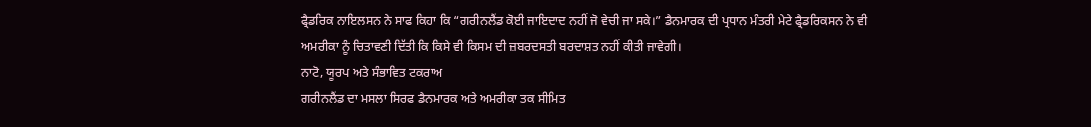ਫ੍ਰੈਡਰਿਕ ਨਾਇਲਸਨ ਨੇ ਸਾਫ ਕਿਹਾ ਕਿ “ਗਰੀਨਲੈਂਡ ਕੋਈ ਜਾਇਦਾਦ ਨਹੀਂ ਜੋ ਵੇਚੀ ਜਾ ਸਕੇ।” ਡੈਨਮਾਰਕ ਦੀ ਪ੍ਰਧਾਨ ਮੰਤਰੀ ਮੇਟੇ ਫ੍ਰੈਡਰਿਕਸਨ ਨੇ ਵੀ ਅਮਰੀਕਾ ਨੂੰ ਚਿਤਾਵਣੀ ਦਿੱਤੀ ਕਿ ਕਿਸੇ ਵੀ ਕਿਸਮ ਦੀ ਜ਼ਬਰਦਸਤੀ ਬਰਦਾਸ਼ਤ ਨਹੀਂ ਕੀਤੀ ਜਾਵੇਗੀ।
ਨਾਟੋ, ਯੂਰਪ ਅਤੇ ਸੰਭਾਵਿਤ ਟਕਰਾਅ
ਗਰੀਨਲੈਂਡ ਦਾ ਮਸਲਾ ਸਿਰਫ ਡੈਨਮਾਰਕ ਅਤੇ ਅਮਰੀਕਾ ਤਕ ਸੀਮਿਤ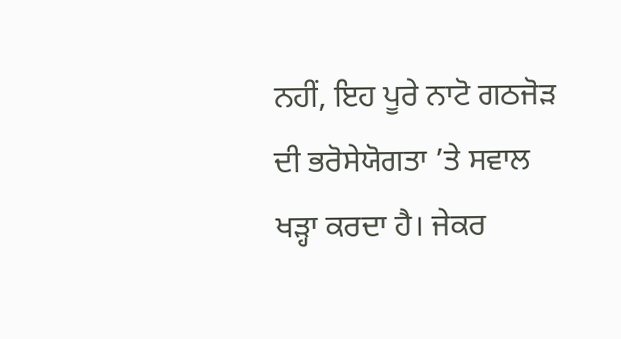ਨਹੀਂ, ਇਹ ਪੂਰੇ ਨਾਟੋ ਗਠਜੋੜ ਦੀ ਭਰੋਸੇਯੋਗਤਾ ’ਤੇ ਸਵਾਲ ਖੜ੍ਹਾ ਕਰਦਾ ਹੈ। ਜੇਕਰ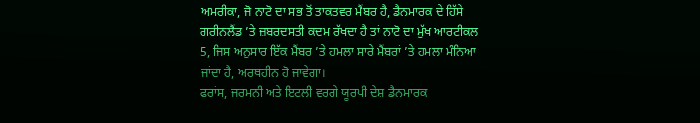ਅਮਰੀਕਾ, ਜੋ ਨਾਟੋ ਦਾ ਸਭ ਤੋਂ ਤਾਕਤਵਰ ਮੈਂਬਰ ਹੈ, ਡੈਨਮਾਰਕ ਦੇ ਹਿੱਸੇ ਗਰੀਨਲੈਂਡ ’ਤੇ ਜ਼ਬਰਦਸਤੀ ਕਦਮ ਰੱਖਦਾ ਹੈ ਤਾਂ ਨਾਟੋ ਦਾ ਮੁੱਖ ਆਰਟੀਕਲ 5, ਜਿਸ ਅਨੁਸਾਰ ਇੱਕ ਮੈਂਬਰ ’ਤੇ ਹਮਲਾ ਸਾਰੇ ਮੈਂਬਰਾਂ ’ਤੇ ਹਮਲਾ ਮੰਨਿਆ ਜਾਂਦਾ ਹੈ, ਅਰਥਹੀਨ ਹੋ ਜਾਵੇਗਾ।
ਫਰਾਂਸ, ਜਰਮਨੀ ਅਤੇ ਇਟਲੀ ਵਰਗੇ ਯੂਰਪੀ ਦੇਸ਼ ਡੈਨਮਾਰਕ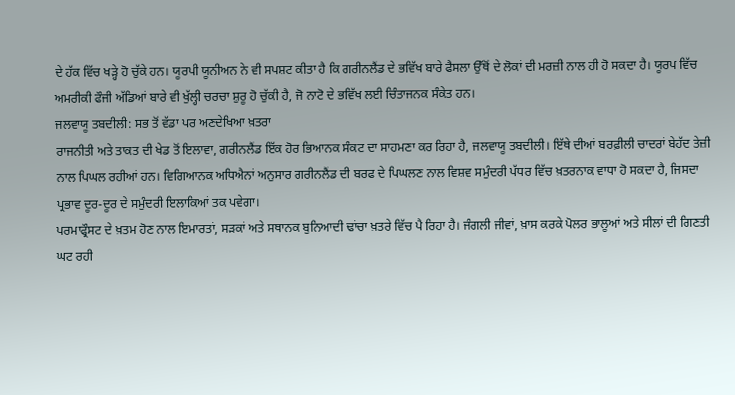ਦੇ ਹੱਕ ਵਿੱਚ ਖੜ੍ਹੇ ਹੋ ਚੁੱਕੇ ਹਨ। ਯੂਰਪੀ ਯੂਨੀਅਨ ਨੇ ਵੀ ਸਪਸ਼ਟ ਕੀਤਾ ਹੈ ਕਿ ਗਰੀਨਲੈਂਡ ਦੇ ਭਵਿੱਖ ਬਾਰੇ ਫੈਸਲਾ ਉੱਥੋਂ ਦੇ ਲੋਕਾਂ ਦੀ ਮਰਜ਼ੀ ਨਾਲ ਹੀ ਹੋ ਸਕਦਾ ਹੈ। ਯੂਰਪ ਵਿੱਚ ਅਮਰੀਕੀ ਫੌਜੀ ਅੱਡਿਆਂ ਬਾਰੇ ਵੀ ਖੁੱਲ੍ਹੀ ਚਰਚਾ ਸ਼ੁਰੂ ਹੋ ਚੁੱਕੀ ਹੈ, ਜੋ ਨਾਟੋ ਦੇ ਭਵਿੱਖ ਲਈ ਚਿੰਤਾਜਨਕ ਸੰਕੇਤ ਹਨ।
ਜਲਵਾਯੂ ਤਬਦੀਲੀ: ਸਭ ਤੋਂ ਵੱਡਾ ਪਰ ਅਣਦੇਖਿਆ ਖ਼ਤਰਾ
ਰਾਜਨੀਤੀ ਅਤੇ ਤਾਕਤ ਦੀ ਖੇਡ ਤੋਂ ਇਲਾਵਾ, ਗਰੀਨਲੈਂਡ ਇੱਕ ਹੋਰ ਭਿਆਨਕ ਸੰਕਟ ਦਾ ਸਾਹਮਣਾ ਕਰ ਰਿਹਾ ਹੈ, ਜਲਵਾਯੂ ਤਬਦੀਲੀ। ਇੱਥੇ ਦੀਆਂ ਬਰਫ਼ੀਲੀ ਚਾਦਰਾਂ ਬੇਹੱਦ ਤੇਜ਼ੀ ਨਾਲ ਪਿਘਲ ਰਹੀਆਂ ਹਨ। ਵਿਗਿਆਨਕ ਅਧਿਐਨਾਂ ਅਨੁਸਾਰ ਗਰੀਨਲੈਂਡ ਦੀ ਬਰਫ ਦੇ ਪਿਘਲਣ ਨਾਲ ਵਿਸ਼ਵ ਸਮੁੰਦਰੀ ਪੱਧਰ ਵਿੱਚ ਖ਼ਤਰਨਾਕ ਵਾਧਾ ਹੋ ਸਕਦਾ ਹੈ, ਜਿਸਦਾ ਪ੍ਰਭਾਵ ਦੂਰ-ਦੂਰ ਦੇ ਸਮੁੰਦਰੀ ਇਲਾਕਿਆਂ ਤਕ ਪਵੇਗਾ।
ਪਰਮਾਫ੍ਰੌਸਟ ਦੇ ਖ਼ਤਮ ਹੋਣ ਨਾਲ ਇਮਾਰਤਾਂ, ਸੜਕਾਂ ਅਤੇ ਸਥਾਨਕ ਬੁਨਿਆਦੀ ਢਾਂਚਾ ਖ਼ਤਰੇ ਵਿੱਚ ਪੈ ਰਿਹਾ ਹੈ। ਜੰਗਲੀ ਜੀਵਾਂ, ਖ਼ਾਸ ਕਰਕੇ ਪੋਲਰ ਭਾਲੂਆਂ ਅਤੇ ਸੀਲਾਂ ਦੀ ਗਿਣਤੀ ਘਟ ਰਹੀ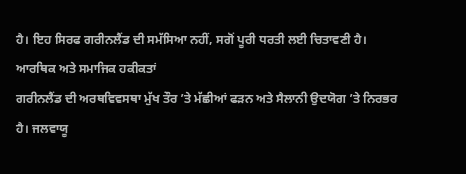ਹੈ। ਇਹ ਸਿਰਫ ਗਰੀਨਲੈਂਡ ਦੀ ਸਮੱਸਿਆ ਨਹੀਂ, ਸਗੋਂ ਪੂਰੀ ਧਰਤੀ ਲਈ ਚਿਤਾਵਣੀ ਹੈ।
ਆਰਥਿਕ ਅਤੇ ਸਮਾਜਿਕ ਹਕੀਕਤਾਂ
ਗਰੀਨਲੈਂਡ ਦੀ ਅਰਥਵਿਵਸਥਾ ਮੁੱਖ ਤੌਰ ’ਤੇ ਮੱਛੀਆਂ ਫੜਨ ਅਤੇ ਸੈਲਾਨੀ ਉਦਯੋਗ ’ਤੇ ਨਿਰਭਰ ਹੈ। ਜਲਵਾਯੂ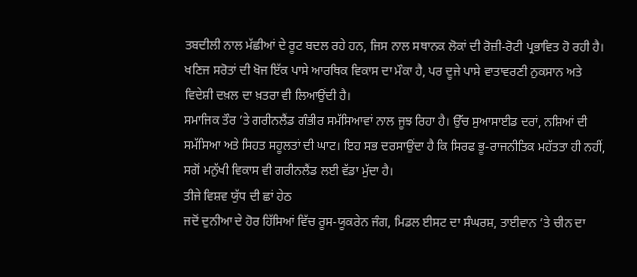ਤਬਦੀਲੀ ਨਾਲ ਮੱਛੀਆਂ ਦੇ ਰੂਟ ਬਦਲ ਰਹੇ ਹਨ, ਜਿਸ ਨਾਲ ਸਥਾਨਕ ਲੋਕਾਂ ਦੀ ਰੋਜ਼ੀ-ਰੋਟੀ ਪ੍ਰਭਾਵਿਤ ਹੋ ਰਹੀ ਹੈ। ਖਣਿਜ ਸਰੋਤਾਂ ਦੀ ਖੋਜ ਇੱਕ ਪਾਸੇ ਆਰਥਿਕ ਵਿਕਾਸ ਦਾ ਮੌਕਾ ਹੈ, ਪਰ ਦੂਜੇ ਪਾਸੇ ਵਾਤਾਵਰਣੀ ਨੁਕਸਾਨ ਅਤੇ ਵਿਦੇਸ਼ੀ ਦਖ਼ਲ ਦਾ ਖ਼ਤਰਾ ਵੀ ਲਿਆਉਂਦੀ ਹੈ।
ਸਮਾਜਿਕ ਤੌਰ ’ਤੇ ਗਰੀਨਲੈਂਡ ਗੰਭੀਰ ਸਮੱਸਿਆਵਾਂ ਨਾਲ ਜੂਝ ਰਿਹਾ ਹੈ। ਉੱਚ ਸੁਆਸਾਈਡ ਦਰਾਂ, ਨਸ਼ਿਆਂ ਦੀ ਸਮੱਸਿਆ ਅਤੇ ਸਿਹਤ ਸਹੂਲਤਾਂ ਦੀ ਘਾਟ। ਇਹ ਸਭ ਦਰਸਾਉਂਦਾ ਹੈ ਕਿ ਸਿਰਫ ਭੂ-ਰਾਜਨੀਤਿਕ ਮਹੱਤਤਾ ਹੀ ਨਹੀਂ, ਸਗੋਂ ਮਨੁੱਖੀ ਵਿਕਾਸ ਵੀ ਗਰੀਨਲੈਂਡ ਲਈ ਵੱਡਾ ਮੁੱਦਾ ਹੈ।
ਤੀਜੇ ਵਿਸ਼ਵ ਯੁੱਧ ਦੀ ਛਾਂ ਹੇਠ
ਜਦੋਂ ਦੁਨੀਆ ਦੇ ਹੋਰ ਹਿੱਸਿਆਂ ਵਿੱਚ ਰੂਸ-ਯੂਕਰੇਨ ਜੰਗ, ਮਿਡਲ ਈਸਟ ਦਾ ਸੰਘਰਸ਼, ਤਾਈਵਾਨ ’ਤੇ ਚੀਨ ਦਾ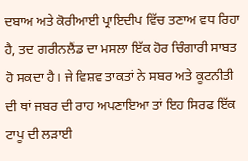ਦਬਾਅ ਅਤੇ ਕੋਰੀਆਈ ਪ੍ਰਾਇਦੀਪ ਵਿੱਚ ਤਣਾਅ ਵਧ ਰਿਹਾ ਹੈ, ਤਦ ਗਰੀਨਲੈਂਡ ਦਾ ਮਸਲਾ ਇੱਕ ਹੋਰ ਚਿੰਗਾਰੀ ਸਾਬਤ ਹੋ ਸਕਦਾ ਹੈ। ਜੇ ਵਿਸ਼ਵ ਤਾਕਤਾਂ ਨੇ ਸਬਰ ਅਤੇ ਕੂਟਨੀਤੀ ਦੀ ਥਾਂ ਜਬਰ ਦੀ ਰਾਹ ਅਪਣਾਇਆ ਤਾਂ ਇਹ ਸਿਰਫ ਇੱਕ ਟਾਪੂ ਦੀ ਲੜਾਈ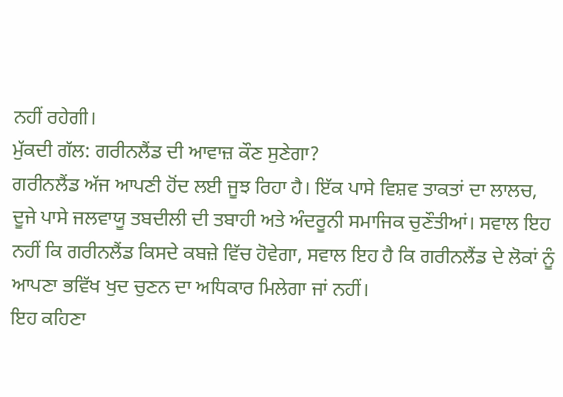ਨਹੀਂ ਰਹੇਗੀ।
ਮੁੱਕਦੀ ਗੱਲ: ਗਰੀਨਲੈਂਡ ਦੀ ਆਵਾਜ਼ ਕੌਣ ਸੁਣੇਗਾ?
ਗਰੀਨਲੈਂਡ ਅੱਜ ਆਪਣੀ ਹੋਂਦ ਲਈ ਜੂਝ ਰਿਹਾ ਹੈ। ਇੱਕ ਪਾਸੇ ਵਿਸ਼ਵ ਤਾਕਤਾਂ ਦਾ ਲਾਲਚ, ਦੂਜੇ ਪਾਸੇ ਜਲਵਾਯੂ ਤਬਦੀਲੀ ਦੀ ਤਬਾਹੀ ਅਤੇ ਅੰਦਰੂਨੀ ਸਮਾਜਿਕ ਚੁਣੌਤੀਆਂ। ਸਵਾਲ ਇਹ ਨਹੀਂ ਕਿ ਗਰੀਨਲੈਂਡ ਕਿਸਦੇ ਕਬਜ਼ੇ ਵਿੱਚ ਹੋਵੇਗਾ, ਸਵਾਲ ਇਹ ਹੈ ਕਿ ਗਰੀਨਲੈਂਡ ਦੇ ਲੋਕਾਂ ਨੂੰ ਆਪਣਾ ਭਵਿੱਖ ਖੁਦ ਚੁਣਨ ਦਾ ਅਧਿਕਾਰ ਮਿਲੇਗਾ ਜਾਂ ਨਹੀਂ।
ਇਹ ਕਹਿਣਾ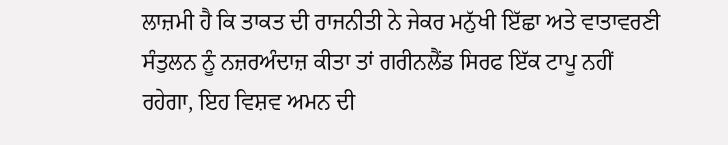ਲਾਜ਼ਮੀ ਹੈ ਕਿ ਤਾਕਤ ਦੀ ਰਾਜਨੀਤੀ ਨੇ ਜੇਕਰ ਮਨੁੱਖੀ ਇੱਛਾ ਅਤੇ ਵਾਤਾਵਰਣੀ ਸੰਤੁਲਨ ਨੂੰ ਨਜ਼ਰਅੰਦਾਜ਼ ਕੀਤਾ ਤਾਂ ਗਰੀਨਲੈਂਡ ਸਿਰਫ ਇੱਕ ਟਾਪੂ ਨਹੀਂ ਰਹੇਗਾ, ਇਹ ਵਿਸ਼ਵ ਅਮਨ ਦੀ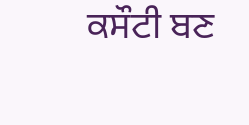ਕਸੌਟੀ ਬਣ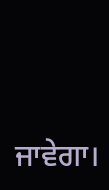ਜਾਵੇਗਾ।